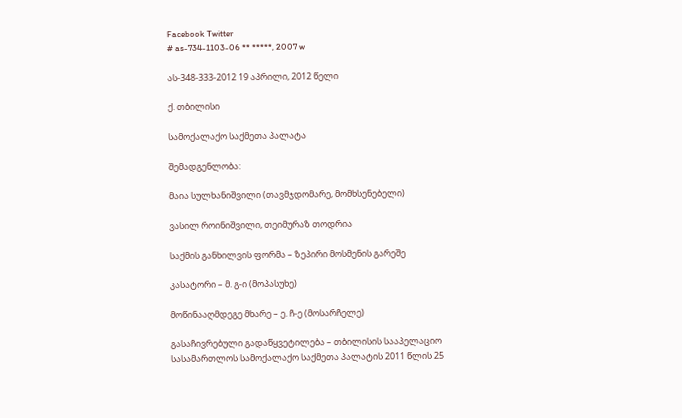Facebook Twitter
# as-734-1103-06 ** *****, 2007 w

ას-348-333-2012 19 აპრილი, 2012 წელი

ქ. თბილისი

სამოქალაქო საქმეთა პალატა

შემადგენლობა:

მაია სულხანიშვილი (თავმჯდომარე, მომხსენებელი)

ვასილ როინიშვილი, თეიმურაზ თოდრია

საქმის განხილვის ფორმა – ზეპირი მოსმენის გარეშე

კასატორი – მ. გ-ი (მოპასუხე)

მოწინააღმდეგე მხარე – ე. ჩ-ე (მოსარჩელე)

გასაჩივრებული გადაწყვეტილება – თბილისის სააპელაციო სასამართლოს სამოქალაქო საქმეთა პალატის 2011 წლის 25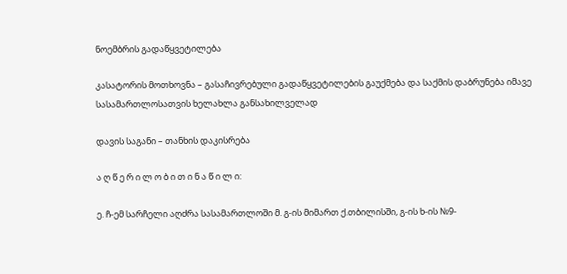ნოემბრის გადაწყვეტილება

კასატორის მოთხოვნა – გასაჩივრებული გადაწყვეტილების გაუქმება და საქმის დაბრუნება იმავე სასამართლოსათვის ხელახლა განსახილველად

დავის საგანი – თანხის დაკისრება

ა ღ წ ე რ ი ლ ო ბ ი თ ი ნ ა წ ი ლ ი:

ე. ჩ-ემ სარჩელი აღძრა სასამართლოში მ. გ-ის მიმართ ქ.თბილისში, გ-ის ხ-ის №9-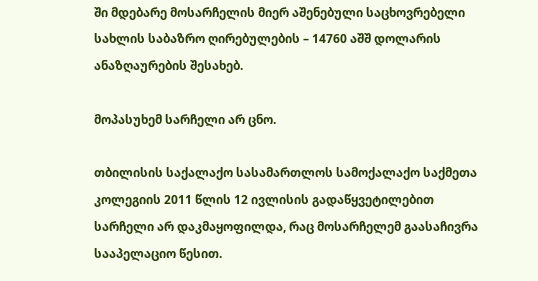ში მდებარე მოსარჩელის მიერ აშენებული საცხოვრებელი სახლის საბაზრო ღირებულების – 14760 აშშ დოლარის ანაზღაურების შესახებ.

მოპასუხემ სარჩელი არ ცნო.

თბილისის საქალაქო სასამართლოს სამოქალაქო საქმეთა კოლეგიის 2011 წლის 12 ივლისის გადაწყვეტილებით სარჩელი არ დაკმაყოფილდა, რაც მოსარჩელემ გაასაჩივრა სააპელაციო წესით.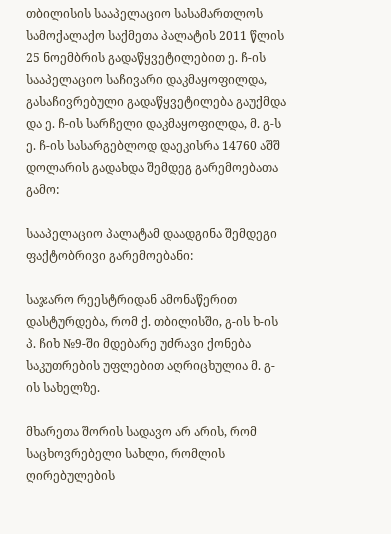თბილისის სააპელაციო სასამართლოს სამოქალაქო საქმეთა პალატის 2011 წლის 25 ნოემბრის გადაწყვეტილებით ე. ჩ-ის სააპელაციო საჩივარი დაკმაყოფილდა, გასაჩივრებული გადაწყვეტილება გაუქმდა და ე. ჩ-ის სარჩელი დაკმაყოფილდა, მ. გ-ს ე. ჩ-ის სასარგებლოდ დაეკისრა 14760 აშშ დოლარის გადახდა შემდეგ გარემოებათა გამო:

სააპელაციო პალატამ დაადგინა შემდეგი ფაქტობრივი გარემოებანი:

საჯარო რეესტრიდან ამონაწერით დასტურდება, რომ ქ. თბილისში, გ-ის ხ-ის პ. ჩიხ №9-ში მდებარე უძრავი ქონება საკუთრების უფლებით აღრიცხულია მ. გ-ის სახელზე.

მხარეთა შორის სადავო არ არის, რომ საცხოვრებელი სახლი, რომლის ღირებულების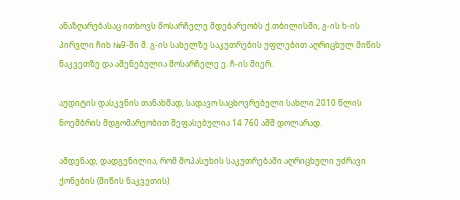ანაზღარებასაც ითხოვს მოსარჩელე მდებარეობს ქ.თბილისში, გ-ის ხ-ის პირვლი ჩიხ №9-ში მ. გ-ის სახელზე საკუთრების უფლებით აღრიცხულ მიწის ნაკვეთზე და აშენებულია მოსარჩელე ე. ჩ-ის მიერ.

აუდიტის დასკვნის თანახმად, სადავო საცხოვრებელი სახლი 2010 წლის ნოემბრის მდგომარეობით შეფასებულია 14 760 აშშ დოლარად.

ამდენად, დადგენილია, რომ მოპასუხის საკუთრებაში აღრიცხული უძრავი ქონების (მიწის ნაკვეთის)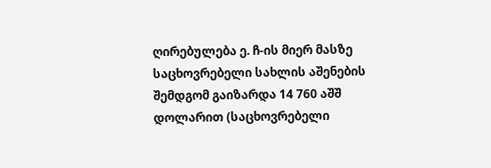ღირებულება ე. ჩ-ის მიერ მასზე საცხოვრებელი სახლის აშენების შემდგომ გაიზარდა 14 760 აშშ დოლარით (საცხოვრებელი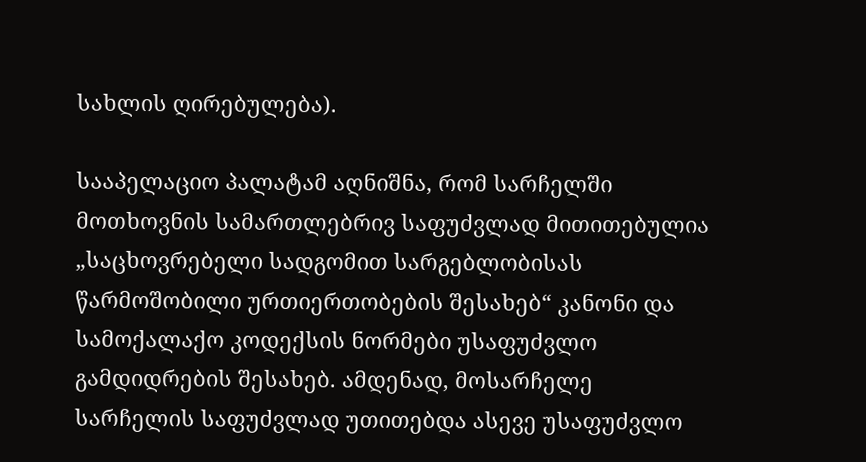სახლის ღირებულება).

სააპელაციო პალატამ აღნიშნა, რომ სარჩელში მოთხოვნის სამართლებრივ საფუძვლად მითითებულია „საცხოვრებელი სადგომით სარგებლობისას წარმოშობილი ურთიერთობების შესახებ“ კანონი და სამოქალაქო კოდექსის ნორმები უსაფუძვლო გამდიდრების შესახებ. ამდენად, მოსარჩელე სარჩელის საფუძვლად უთითებდა ასევე უსაფუძვლო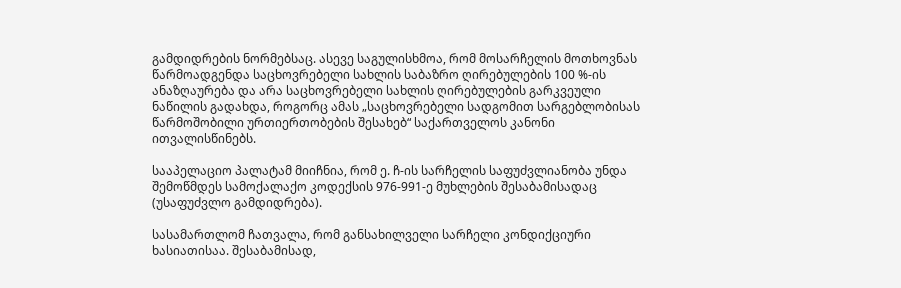გამდიდრების ნორმებსაც. ასევე საგულისხმოა, რომ მოსარჩელის მოთხოვნას წარმოადგენდა საცხოვრებელი სახლის საბაზრო ღირებულების 100 %-ის ანაზღაურება და არა საცხოვრებელი სახლის ღირებულების გარკვეული ნაწილის გადახდა, როგორც ამას „საცხოვრებელი სადგომით სარგებლობისას წარმოშობილი ურთიერთობების შესახებ“ საქართველოს კანონი ითვალისწინებს.

სააპელაციო პალატამ მიიჩნია, რომ ე. ჩ-ის სარჩელის საფუძვლიანობა უნდა შემოწმდეს სამოქალაქო კოდექსის 976-991-ე მუხლების შესაბამისადაც (უსაფუძვლო გამდიდრება).

სასამართლომ ჩათვალა, რომ განსახილველი სარჩელი კონდიქციური ხასიათისაა. შესაბამისად,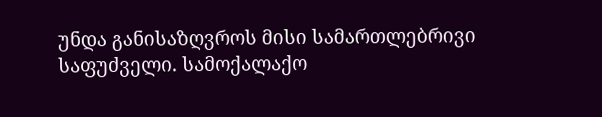უნდა განისაზღვროს მისი სამართლებრივი საფუძველი. სამოქალაქო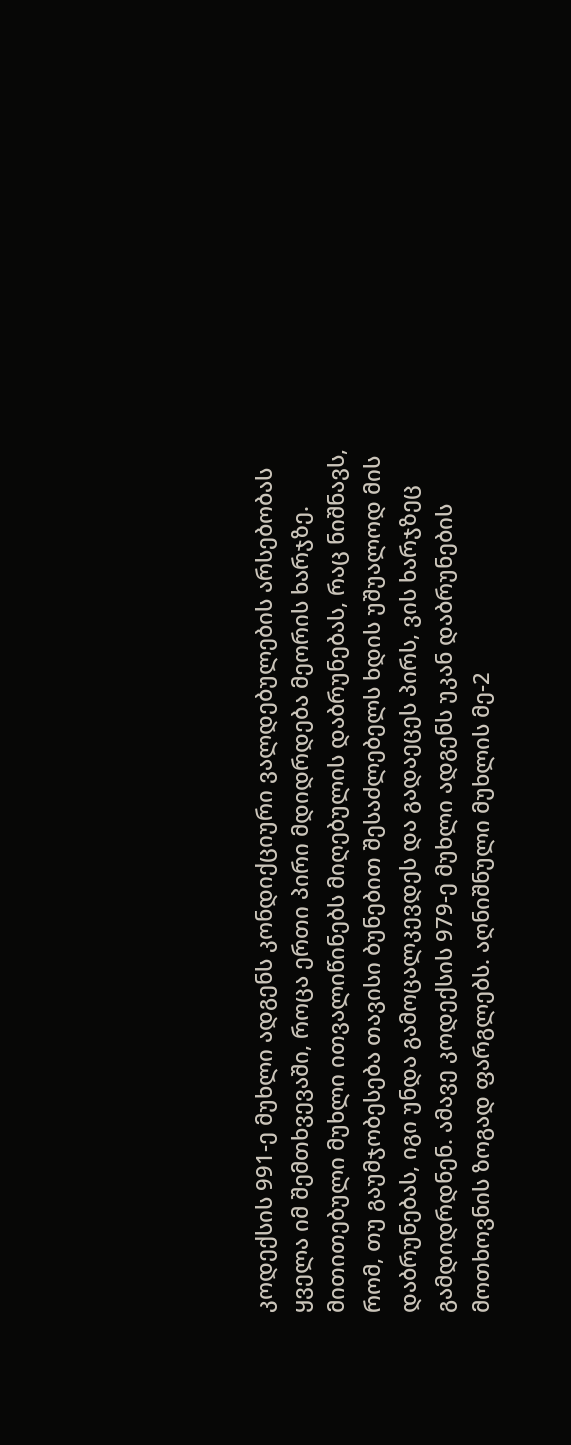კოდექსის 991-ე მუხლი ადგენს კონდიქციური ვალდებულების არსებობას ყველა იმ შემთხვევაში, როცა ერთი პირი მდიდრდება მეორის ხარჯზე. მითითებული მუხლი ითვალიწინებს მიღებულის დაბრუნებას, რაც ნიშნავს, რომ, თუ გაუმჯობესება თავისი ბუნებით შესაძლებელს ხდის უშუალოდ მის დაბრუნებას, იგი უნდა გამოცალკევდეს და გადაეცეს პირს, ვის ხარჯზეც გამდიდრდნენ. ამავე კოდექსის 979-ე მუხლი ადგენს უკან დაბრუნების მოთხოვნის ზოგად ფარგლებს. აღნიშნული მუხლის მე-2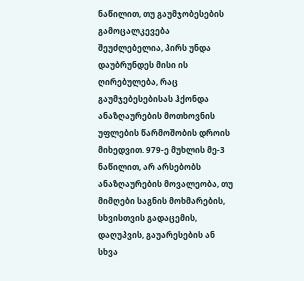ნაწილით, თუ გაუმჯობესების გამოცალკევება შეუძლებელია, პირს უნდა დაუბრუნდეს მისი ის ღირებულება, რაც გაუმჯებესებისას ჰქონდა ანაზღაურების მოთხოვნის უფლების წარმოშობის დროის მიხედვით. 979-ე მუხლის მე-3 ნაწილით, არ არსებობს ანაზღაურების მოვალეობა, თუ მიმღები საგნის მოხმარების, სხვისთვის გადაცემის, დაღუპვის, გაუარესების ან სხვა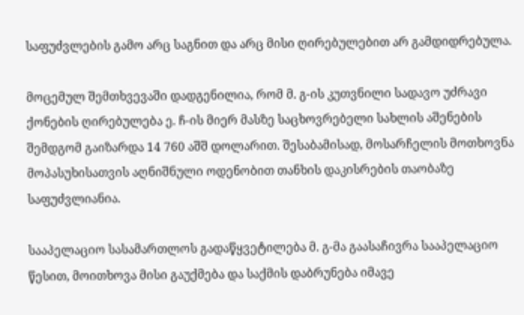საფუძვლების გამო არც საგნით და არც მისი ღირებულებით არ გამდიდრებულა.

მოცემულ შემთხვევაში დადგენილია, რომ მ. გ-ის კუთვნილი სადავო უძრავი ქონების ღირებულება ე. ჩ-ის მიერ მასზე საცხოვრებელი სახლის აშენების შემდგომ გაიზარდა 14 760 აშშ დოლარით. შესაბამისად, მოსარჩელის მოთხოვნა მოპასუხისათვის აღნიშნული ოდენობით თანხის დაკისრების თაობაზე საფუძვლიანია.

სააპელაციო სასამართლოს გადაწყვეტილება მ. გ-მა გაასაჩივრა სააპელაციო წესით, მოითხოვა მისი გაუქმება და საქმის დაბრუნება იმავე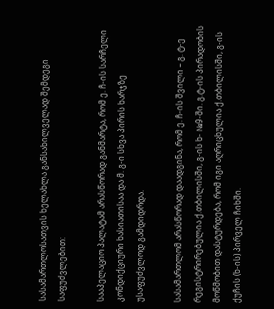სასამართლოსათვის ხელახლა განსახილველად შემდეგი საფუძვლებით:

სააპელაციო პალატამ არასწორად განმარტა, რომ ე. ჩ-ის სარჩელი კონდიქციური ხასიათისაა და მ. გ-ი სხვა პირის ხარჯზე უსაფუძვლოდ გამდიდრდა.

სასამართლომ არასწორად დაადგინა, რომ ე. ჩ-ის შვილი – გ. ტ-ე რეგისტრირებულია ქ.თბილისში, გ-ის ხ- №9-ში. გ.ტ-ის პირადობის მოწმობით დასტურდება, რომ იგი აღრიცხულია ქ.თბილისში, გ-ის ქუჩის (ხ-ის) პირველ ჩიხში.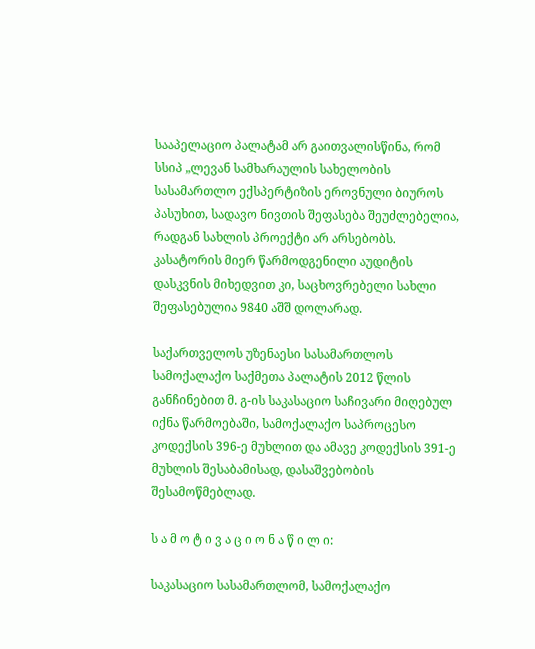სააპელაციო პალატამ არ გაითვალისწინა, რომ სსიპ „ლევან სამხარაულის სახელობის სასამართლო ექსპერტიზის ეროვნული ბიუროს პასუხით, სადავო ნივთის შეფასება შეუძლებელია, რადგან სახლის პროექტი არ არსებობს. კასატორის მიერ წარმოდგენილი აუდიტის დასკვნის მიხედვით კი, საცხოვრებელი სახლი შეფასებულია 9840 აშშ დოლარად.

საქართველოს უზენაესი სასამართლოს სამოქალაქო საქმეთა პალატის 2012 წლის განჩინებით მ. გ-ის საკასაციო საჩივარი მიღებულ იქნა წარმოებაში, სამოქალაქო საპროცესო კოდექსის 396-ე მუხლით და ამავე კოდექსის 391-ე მუხლის შესაბამისად, დასაშვებობის შესამოწმებლად.

ს ა მ ო ტ ი ვ ა ც ი ო ნ ა წ ი ლ ი:

საკასაციო სასამართლომ, სამოქალაქო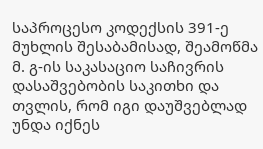საპროცესო კოდექსის 391-ე მუხლის შესაბამისად, შეამოწმა მ. გ-ის საკასაციო საჩივრის დასაშვებობის საკითხი და თვლის, რომ იგი დაუშვებლად უნდა იქნეს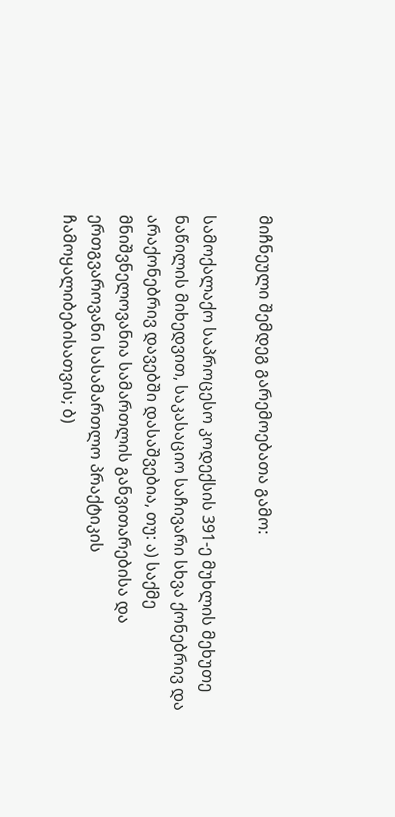მიჩნეული შემდეგ გარემოებათა გამო:

სამოქალაქო საპროცესო კოდექსის 391-ე მუხლის მეხუთე ნაწილის მიხედვით, საკასაციო საჩივარი სხვა ქონებრივ და არაქონებრივ დავებში დასაშვებია, თუ: ა) საქმე მნიშვნელოვანია სამართლის განვითარებისა და ერთგვაროვანი სასამართლო პრაქტიკის ჩამოყალიბებისათვის; ბ)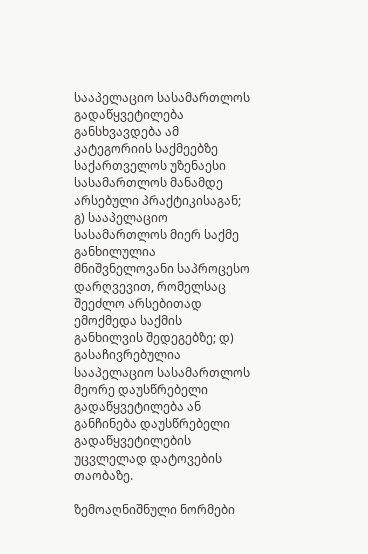სააპელაციო სასამართლოს გადაწყვეტილება განსხვავდება ამ კატეგორიის საქმეებზე საქართველოს უზენაესი სასამართლოს მანამდე არსებული პრაქტიკისაგან; გ) სააპელაციო სასამართლოს მიერ საქმე განხილულია მნიშვნელოვანი საპროცესო დარღვევით, რომელსაც შეეძლო არსებითად ემოქმედა საქმის განხილვის შედეგებზე; დ) გასაჩივრებულია სააპელაციო სასამართლოს მეორე დაუსწრებელი გადაწყვეტილება ან განჩინება დაუსწრებელი გადაწყვეტილების უცვლელად დატოვების თაობაზე.

ზემოაღნიშნული ნორმები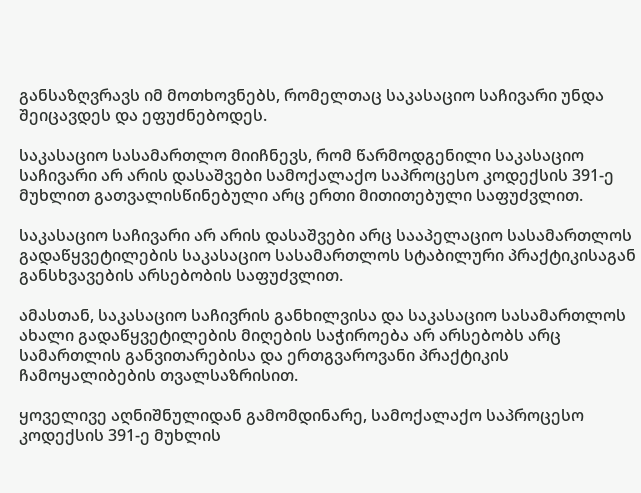განსაზღვრავს იმ მოთხოვნებს, რომელთაც საკასაციო საჩივარი უნდა შეიცავდეს და ეფუძნებოდეს.

საკასაციო სასამართლო მიიჩნევს, რომ წარმოდგენილი საკასაციო საჩივარი არ არის დასაშვები სამოქალაქო საპროცესო კოდექსის 391-ე მუხლით გათვალისწინებული არც ერთი მითითებული საფუძვლით.

საკასაციო საჩივარი არ არის დასაშვები არც სააპელაციო სასამართლოს გადაწყვეტილების საკასაციო სასამართლოს სტაბილური პრაქტიკისაგან განსხვავების არსებობის საფუძვლით.

ამასთან, საკასაციო საჩივრის განხილვისა და საკასაციო სასამართლოს ახალი გადაწყვეტილების მიღების საჭიროება არ არსებობს არც სამართლის განვითარებისა და ერთგვაროვანი პრაქტიკის ჩამოყალიბების თვალსაზრისით.

ყოველივე აღნიშნულიდან გამომდინარე, სამოქალაქო საპროცესო კოდექსის 391-ე მუხლის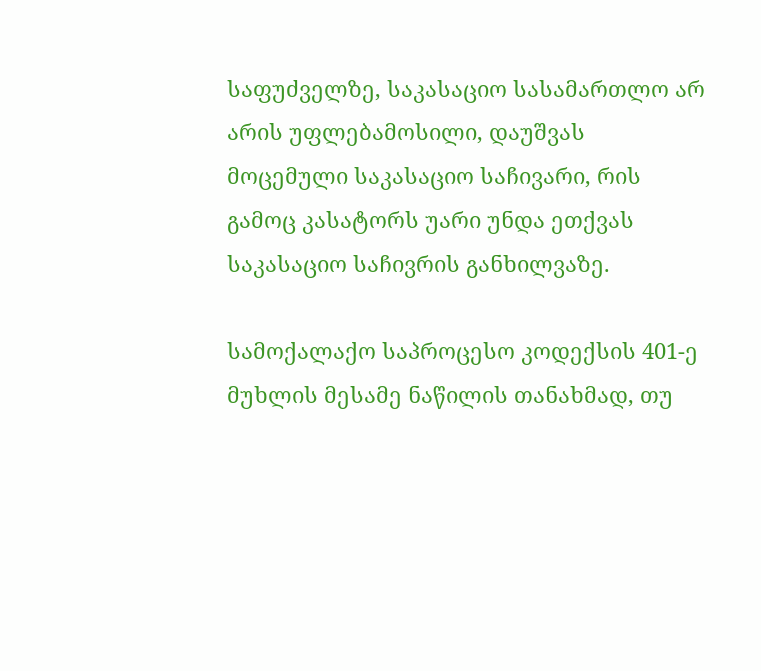საფუძველზე, საკასაციო სასამართლო არ არის უფლებამოსილი, დაუშვას მოცემული საკასაციო საჩივარი, რის გამოც კასატორს უარი უნდა ეთქვას საკასაციო საჩივრის განხილვაზე.

სამოქალაქო საპროცესო კოდექსის 401-ე მუხლის მესამე ნაწილის თანახმად, თუ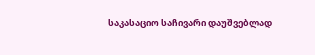საკასაციო საჩივარი დაუშვებლად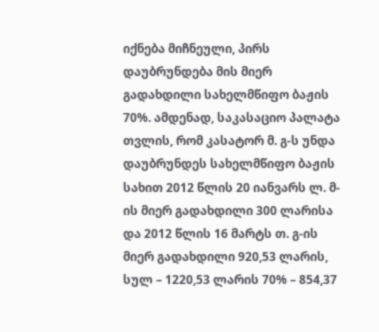იქნება მიჩნეული, პირს დაუბრუნდება მის მიერ გადახდილი სახელმწიფო ბაჟის 70%. ამდენად, საკასაციო პალატა თვლის, რომ კასატორ მ. გ-ს უნდა დაუბრუნდეს სახელმწიფო ბაჟის სახით 2012 წლის 20 იანვარს ლ. მ-ის მიერ გადახდილი 300 ლარისა და 2012 წლის 16 მარტს თ. გ-ის მიერ გადახდილი 920,53 ლარის, სულ – 1220,53 ლარის 70% – 854,37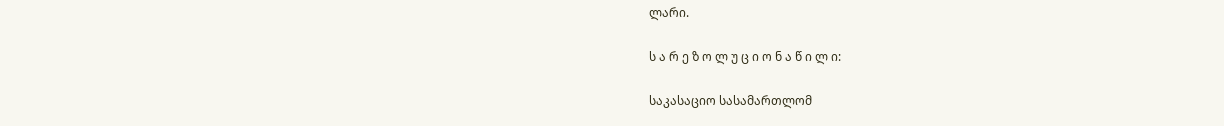ლარი.

ს ა რ ე ზ ო ლ უ ც ი ო ნ ა წ ი ლ ი:

საკასაციო სასამართლომ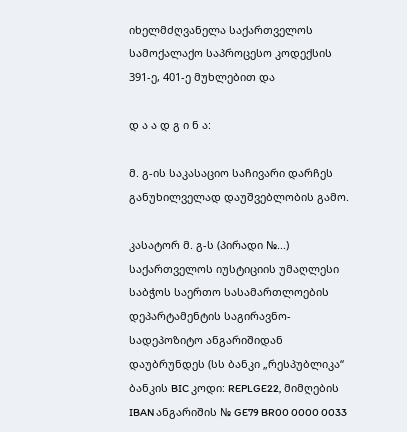იხელმძღვანელა საქართველოს სამოქალაქო საპროცესო კოდექსის 391-ე, 401-ე მუხლებით და

დ ა ა დ გ ი ნ ა:

მ. გ-ის საკასაციო საჩივარი დარჩეს განუხილველად დაუშვებლობის გამო.

კასატორ მ. გ-ს (პირადი №...) საქართველოს იუსტიციის უმაღლესი საბჭოს საერთო სასამართლოების დეპარტამენტის საგირავნო-სადეპოზიტო ანგარიშიდან დაუბრუნდეს (სს ბანკი „რესპუბლიკა“ ბანკის BIC კოდი: REPLGE22, მიმღების IBAN ანგარიშის № GE79 BR00 0000 0033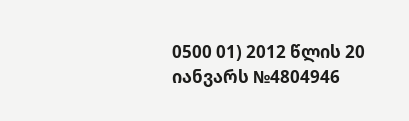0500 01) 2012 წლის 20 იანვარს №4804946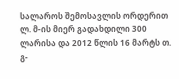სალაროს შემოსავლის ორდერით ლ. მ-ის მიერ გადახდილი 300 ლარისა და 2012 წლის 16 მარტს თ. გ-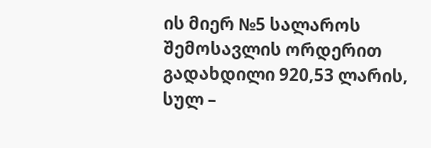ის მიერ №5 სალაროს შემოსავლის ორდერით გადახდილი 920,53 ლარის, სულ –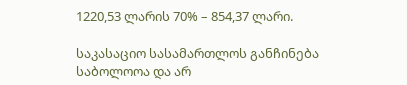1220,53 ლარის 70% – 854,37 ლარი.

საკასაციო სასამართლოს განჩინება საბოლოოა და არ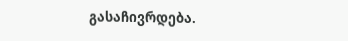გასაჩივრდება.